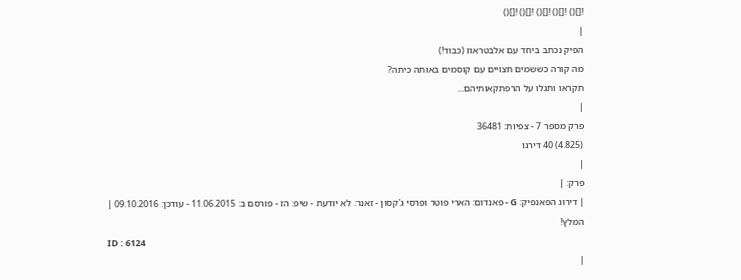![]() ![]() ![]() ![]() ![]()
|
הפיק נכתב ביחד עם אלבטראוז (כבוד!)
מה קורה כששמים חצויים עם קוסמים באותה כיתה?
תקראו ותגלו על הרפתקאותיהם...
|
פרק מספר 7 - צפיות: 36481
(4.825) 40 דירגו
|
פרק: |
| דירוג הפאנפיק: G - פאנדום: הארי פוטר ופרסי ג'קסון - זאנר: לא יודעת - שיפ: הז - פורסם ב: 11.06.2015 - עודכן: 09.10.2016 |
המלץ!
ID : 6124
|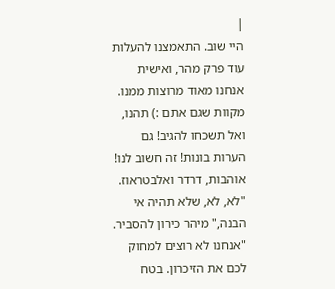|
היי שוב. התאמצנו להעלות עוד פרק מהר, ואישית אנחנו מאוד מרוצות ממנו. מקוות שגם אתם :) תהנו, ואל תשכחו להגיב! גם הערות בונות! זה חשוב לנו! אוהבות, דרדר ואלבטראוז.
"לא, לא, שלא תהיה אי הבנה," מיהר כירון להסביר. "אנחנו לא רוצים למחוק לכם את הזיכרון. בטח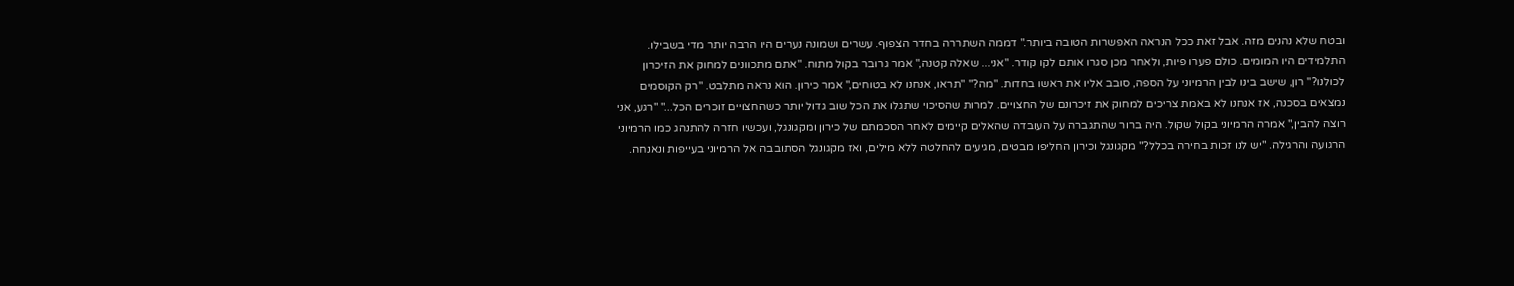ובטח שלא נהנים מזה. אבל זאת ככל הנראה האפשרות הטובה ביותר." דממה השתררה בחדר הצפוף. עשרים ושמונה נערים היו הרבה יותר מדי בשבילו. התלמידים היו המומים. כולם פערו פיות, ולאחר מכן סגרו אותם לקו קודר. "אני... שאלה קטנה," אמר גרובר בקול מתוח. "אתם מתכוונים למחוק את הזיכרון לכולנו?" רון, שישב בינו לבין הרמיוני על הספה, סובב אליו את ראשו בחדות. "מה?" "תראו, אנחנו לא בטוחים," אמר כירון. הוא נראה מתלבט. "רק הקוסמים נמצאים בסכנה, אז אנחנו לא באמת צריכים למחוק את זיכרונם של החצויים. למרות שהסיכוי שתגלו את הכל שוב גדול יותר כשהחצויים זוכרים הכל..." "רגע, אני רוצה להבין," אמרה הרמיוני בקול שקול. היה ברור שהתגברה על העובדה שהאלים קיימים לאחר הסכמתם של כירון ומקגונגל, ועכשיו חזרה להתנהג כמו הרמיוני הרגועה והרגילה. "יש לנו זכות בחירה בכלל?" מקגונגל וכירון החליפו מבטים, מגיעים להחלטה ללא מילים, ואז מקגונגל הסתובבה אל הרמיוני בעייפות ונאנחה.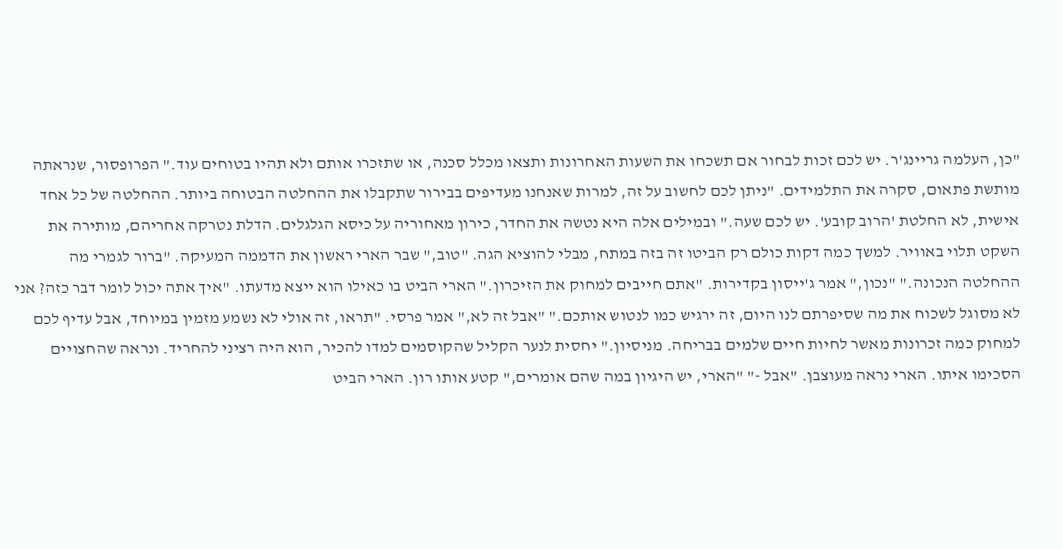"כן, העלמה גריינג'ר. יש לכם זכות לבחור אם תשכחו את השעות האחרונות ותצאו מכלל סכנה, או שתזכרו אותם ולא תהיו בטוחים עוד." הפרופסור, שנראתה מותשת פתאום, סקרה את התלמידים. "ניתן לכם לחשוב על זה, למרות שאנחנו מעדיפים בבירור שתקבלו את ההחלטה הבטוחה ביותר. ההחלטה של כל אחד אישית, לא החלטת 'הרוב קובע'. יש לכם שעה." ובמילים אלה היא נטשה את החדר, כירון מאחוריה על כיסא הגלגלים. הדלת נטרקה אחריהם, מותירה את השקט תלוי באוויר. למשך כמה דקות כולם רק הביטו זה בזה במתח, מבלי להוציא הגה. "טוב," שבר הארי ראשון את הדממה המעיקה. "ברור לגמרי מה ההחלטה הנכונה." "נכון," אמר ג'ייסון בקדירות. "אתם חייבים למחוק את הזיכרון." הארי הביט בו כאילו הוא ייצא מדעתו. "איך אתה יכול לומר דבר כזה? אני לא מסוגל לשכוח את מה שסיפרתם לנו היום, זה ירגיש כמו לנטוש אותכם." "אבל זה לא," אמר פרסי. "תראו, זה אולי לא נשמע מזמין במיוחד, אבל עדיף לכם למחוק כמה זכרונות מאשר לחיות חיים שלמים בבריחה. מניסיון." יחסית לנער הקליל שהקוסמים למדו להכיר, הוא היה רציני להחריד. ונראה שהחצויים הסכימו איתו. הארי נראה מעוצבן. "אבל -" "הארי, יש היגיון במה שהם אומרים," קטע אותו רון. הארי הביט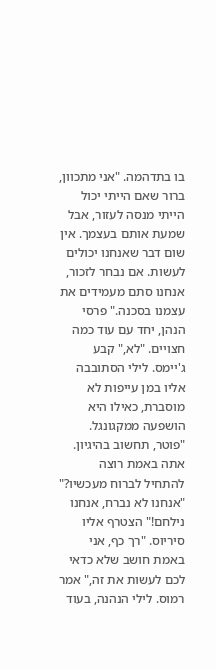בו בתדהמה. "אני מתכוון, ברור שאם הייתי יכול הייתי מנסה לעזור, אבל שמעת אותם בעצמך. אין שום דבר שאנחנו יכולים לעשות. אם נבחר לזכור, אנחנו סתם מעמידים את עצמנו בסכנה." פרסי הנהן, יחד עם עוד כמה חצויים. "לא," קבע ג'יימס. לילי הסתובבה אליו במן עייפות לא מוסברת, כאילו היא הושפעה ממקגונגל. "פוטר, תחשוב בהיגיון. אתה באמת רוצה להתחיל לברוח מעכשיו?" "אנחנו לא נברח, אנחנו נילחם!" הצטרף אליו סיריוס. "רך כף, אני באמת חושב שלא כדאי לכם לעשות את זה," אמר רמוס. לילי הנהנה, בעוד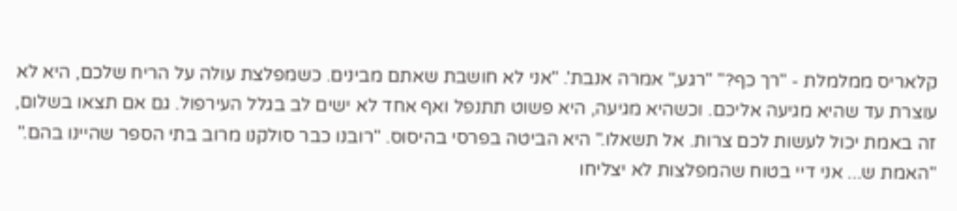קלאריס ממלמלת - "רך כף?" "רגע," אמרה אנבת'. "אני לא חושבת שאתם מבינים. כשמפלצת עולה על הריח שלכם, היא לא עוצרת עד שהיא מגיעה אליכם. וכשהיא מגיעה, היא פשוט תתנפל ואף אחד לא ישים לב בגלל העירפול. גם אם תצאו בשלום, זה באמת יכול לעשות לכם צרות. אל תשאלו." היא הביטה בפרסי בהיסוס. "רובנו כבר סולקנו מרוב בתי הספר שהיינו בהם." "האמת ש... אני דיי בטוח שהמפלצות לא יצליחו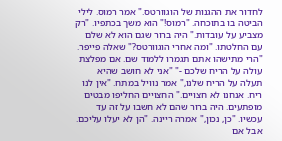לחדור את ההגנות של הוגוורטס." אמר רמוס. לילי הביטה בו בתוכחה. "רמוס!" הוא משך בכתפיו. "רק מצביע על עובדות." היה ברור שגם הוא לא שלם עם החלטתו. "ומה אחרי הוגוורטס?" שאלה פייפר. "הרי מתישהו אתם תגמרו ללמוד שם. אם מפלצת עולה על הריח שלכם -" "אני לא חושב שהיא תעלה על הריח שלנו," אמר נוויל במתח. "אין לנו ריח. אנחנו לא חצויים." החצויים החליפו מבטים מופתעים. היה ברור שהם לא חשבו על זה עד עכשיו. "כן, נכון," אמרה ריינה. "הן לא יעלו עליכם. אבל אם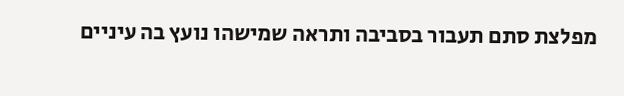מפלצת סתם תעבור בסביבה ותראה שמישהו נועץ בה עיניים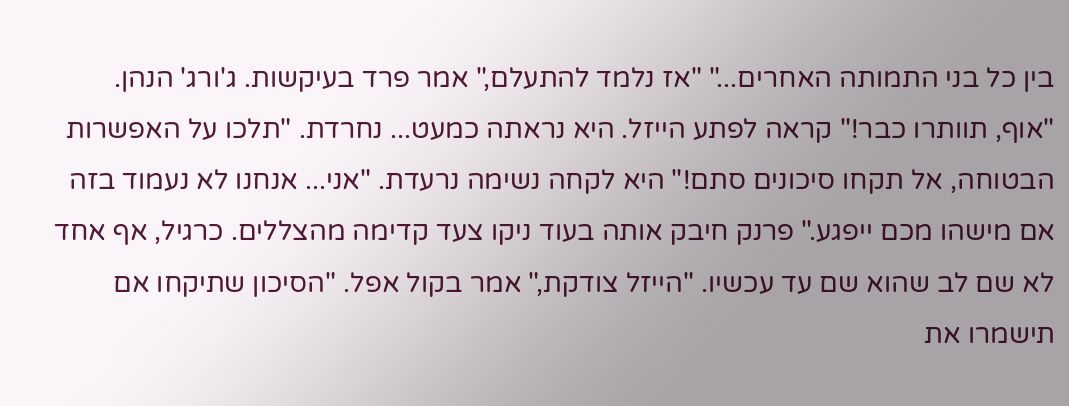בין כל בני התמותה האחרים..." "אז נלמד להתעלם," אמר פרד בעיקשות. ג'ורג' הנהן. "אוף, תוותרו כבר!" קראה לפתע הייזל. היא נראתה כמעט... נחרדת. "תלכו על האפשרות הבטוחה, אל תקחו סיכונים סתם!" היא לקחה נשימה נרעדת. "אני... אנחנו לא נעמוד בזה אם מישהו מכם ייפגע." פרנק חיבק אותה בעוד ניקו צעד קדימה מהצללים. כרגיל, אף אחד לא שם לב שהוא שם עד עכשיו. "הייזל צודקת," אמר בקול אפל. "הסיכון שתיקחו אם תישמרו את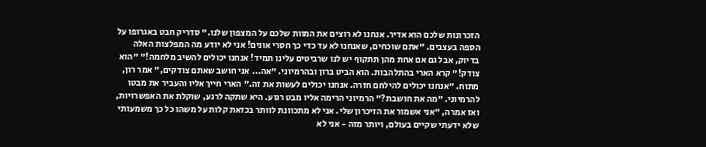הזכרונות שלכם הוא אדיר. אנחנו לא רוצים את המוות שלכם על המצפון שלנו." סדריק חבט באגרופו על הספה בעצבים. "אתם שוכחים, שאנחנו לא עד כדי כך חסרי אונים! אני לא יודע מה המפלצות האלה בדיוק, אבל גם אם אחת מהן תתקוף יש לנו שרביטים עלינו תמיד! אנחנו יכולים להשיב מלחמה!" "הוא צודק!" קרא הארי בהתלהבות. הוא הביט ברון ובהרמיוני. "אה... אני חושב שאתם צודקים," אמר רון, מתוח. "אנחנו יכולים להילחם חזרה. אנחנו יכולים לעשות את זה." הארי חייך אליו והעביר את מבטו להרמיוני. "מה את חושבת?" הרמיוני הרימה אליו מבט רגוע. היא שתקה לרגע, שוקלת את האפשרויות, ואז אמרה, "אני אשמור את הזיכרון שלי. אני לא מתכוונת לוותר בכזאת קלות על משהו כל כך משמעותי שלא ידעתי שקיים בעולם, ויותר מזה - אני לא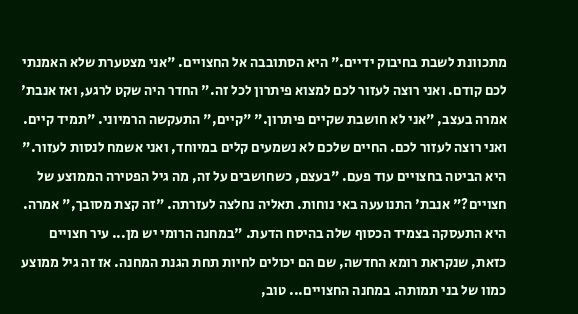מתכוונת לשבת בחיבוק ידיים." היא הסתובבה אל החצויים. "אני מצטערת שלא האמנתי לכם קודם. ואני רוצה לעזור לכם למצוא פיתרון לכל זה." החדר היה שקט לרגע, ואז אנבת' אמרה בעצב, "אני לא חושבת שקיים פיתרון." "קיים," התעקשה הרמיוני. "תמיד קיים. ואני רוצה לעזור לכם. החיים שלכם לא נשמעים קלים במיוחד, ואני אשמח לנסות לעזור." היא הביטה בחצויים עוד פעם. "בעצם, כשחושבים על זה, מה גיל הפטירה הממוצע של חצויים?" אנבת' התנועעה באי נוחות. תאליה נחלצה לעזרתה. "זה קצת מסובך," אמרה. היא התעסקה בצמיד הכסוף שלה בהיסח הדעת. "במחנה הרומי יש מן... עיר חצויים כזאת, שנקראת רומא החדשה, שם הם יכולים לחיות תחת הגנת המחנה. אז זה גיל ממוצע כמוו של בני תמותה. במחנה החצויים... טוב,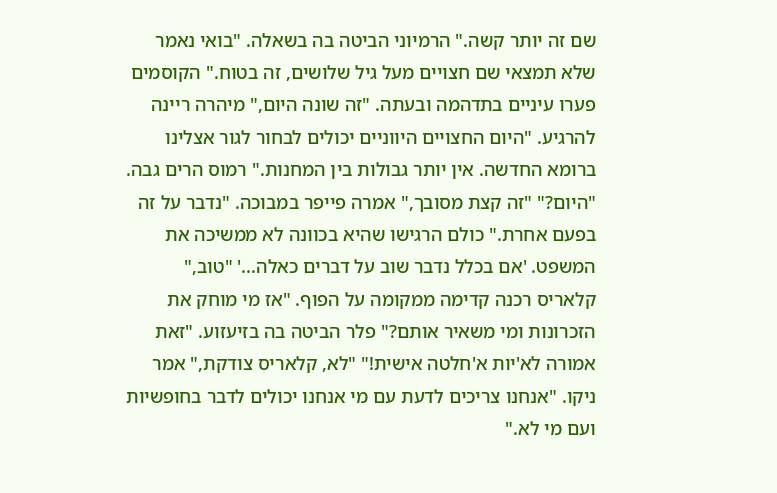שם זה יותר קשה." הרמיוני הביטה בה בשאלה. "בואי נאמר שלא תמצאי שם חצויים מעל גיל שלושים, זה בטוח." הקוסמים פערו עיניים בתדהמה ובעתה. "זה שונה היום," מיהרה ריינה להרגיע. "היום החצויים היווניים יכולים לבחור לגור אצלינו ברומא החדשה. אין יותר גבולות בין המחנות." רמוס הרים גבה. "היום?" "זה קצת מסובך," אמרה פייפר במבוכה. "נדבר על זה בפעם אחרת." כולם הרגישו שהיא בכוונה לא ממשיכה את המשפט. 'אם בכלל נדבר שוב על דברים כאלה...' "טוב," קלאריס רכנה קדימה ממקומה על הפוף. "אז מי מוחק את הזכרונות ומי משאיר אותם?" פלר הביטה בה בזיעזוע. "זאת אמורה לא'יות א'חלטה אישית!" "לא, קלאריס צודקת," אמר ניקו. "אנחנו צריכים לדעת עם מי אנחנו יכולים לדבר בחופשיות ועם מי לא."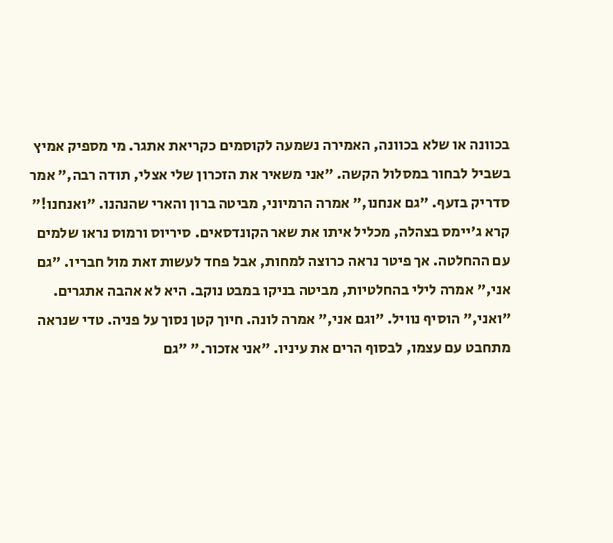בכוונה או שלא בכוונה, האמירה נשמעה לקוסמים כקריאת אתגר. מי מספיק אמיץ בשביל לבחור במסלול הקשה. "אני משאיר את הזכרון שלי אצלי, תודה רבה," אמר סדריק בזעף. "גם אנחנו," אמרה הרמיוני, מביטה ברון והארי שהנהנו. "ואנחנו!" קרא ג'יימס בצהלה, מכליל איתו את שאר הקונדסאים. סיריוס ורמוס נראו שלמים עם ההחלטה. אך פיטר נראה כרוצה למחות, אבל פחד לעשות זאת מול חבריו. "גם אני," אמרה לילי בהחלטיות, מביטה בניקו במבט נוקב. היא לא אהבה אתגרים. "ואני," הוסיף נוויל. "וגם אני," אמרה לונה. חיוך קטן נסוך על פניה. טדי שנראה מתחבט עם עצמו, לבסוף הרים את עיניו. "אני אזכור." "גם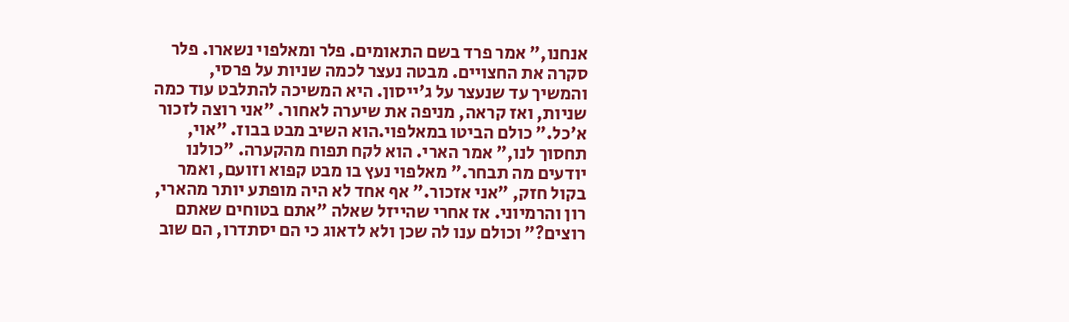אנחנו," אמר פרד בשם התאומים. פלר ומאלפוי נשארו. פלר סקרה את החצויים. מבטה נעצר לכמה שניות על פרסי, והמשיך עד שנעצר על ג'ייסון. היא המשיכה להתלבט עוד כמה שניות, ואז קראה, מניפה את שיערה לאחור. "אני רוצה לזכור א'כל." כולם הביטו במאלפוי.הוא השיב מבט בבוז. "אוי, תחסוך לנו," אמר הארי. הוא לקח תפוח מהקערה. "כולנו יודעים מה תבחר." מאלפוי נעץ בו מבט קפוא וזועם, ואמר בקול חזק, "אני אזכור." אף אחד לא היה מופתע יותר מהארי, רון והרמיוני. אז אחרי שהייזל שאלה "אתם בטוחים שאתם רוצים?" וכולם ענו לה שכן ולא לדאוג כי הם יסתדרו, הם שוב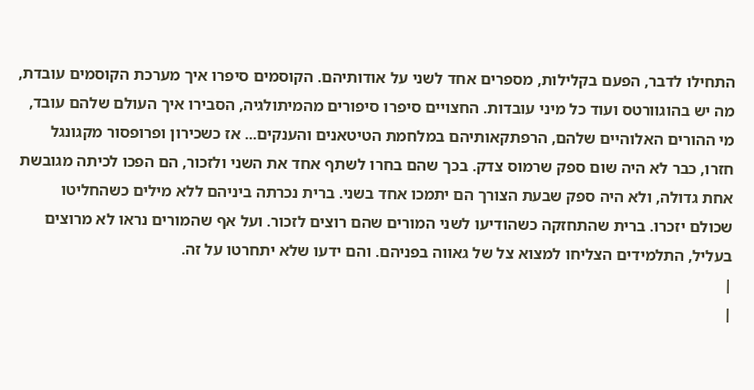התחילו לדבר, הפעם בקלילות, מספרים אחד לשני על אודותיהם. הקוסמים סיפרו איך מערכת הקוסמים עובדת, מה יש בהוגוורטס ועוד כל מיני עובדות. החצויים סיפרו סיפורים מהמיתולגיה, הסבירו איך העולם שלהם עובד, מי ההורים האלוהיים שלהם, הרפתקאותיהם במלחמת הטיטאנים והענקים... אז כשכירון ופרופסור מקגונגל חזרו, כבר לא היה שום ספק שרמוס צדק. בכך שהם בחרו לשתף אחד את השני ולזכור, הם הפכו לכיתה מגובשת אחת גדולה, ולא היה ספק שבעת הצורך הם יתמכו אחד בשני. ברית נכרתה ביניהם ללא מילים כשהחליטו שכולם יזכרו. ברית שהתחזקה כשהודיעו לשני המורים שהם רוצים לזכור. ועל אף שהמורים נראו לא מרוצים בעליל, התלמידים הצליחו למצוא צל של גאווה בפניהם. והם ידעו שלא יתחרטו על זה.
|
|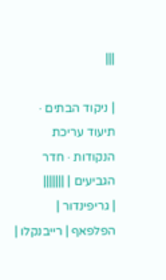|||

| ניקוד הבתים · תיעוד עריכת הנקודות · חדר הגביעים | |||||||
| גריפינדור | הפלפאף | רייבנקלו |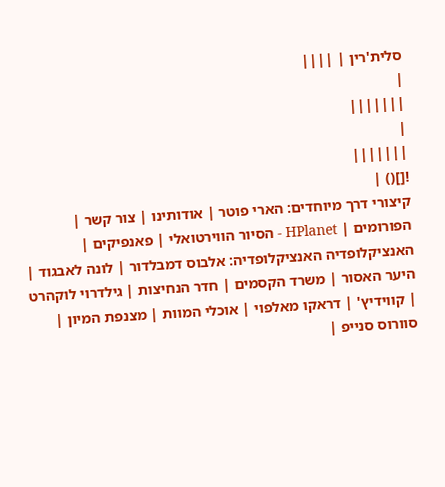סלית'רין | ||||
|
|||||||
|
|||||||
![]() |
קיצורי דרך מיוחדים: הארי פוטר | אודותינו | צור קשר | הפורומים | HPlanet - הסיור הווירטואלי | פאנפיקים | האנציקלופדיה האנציקלופדיה: אלבוס דמבלדור | לונה לאבגוד | היער האסור | משרד הקסמים | חדר הנחיצות | גילדרוי לוקהרט | קווידיץ' | דראקו מאלפוי | אוכלי המוות | מצנפת המיון | סוורוס סנייפ |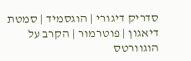סדריק דיגורי | הוגסמיד | סמטת דיאגון | פוטרמור | הקרב על הוגוורטס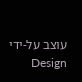עוצב על-ידי Design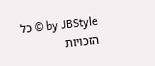by JBStyle © כל הזכויות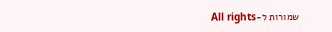שמורות ל-All rights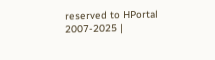reserved to HPortal 2007-2025 |